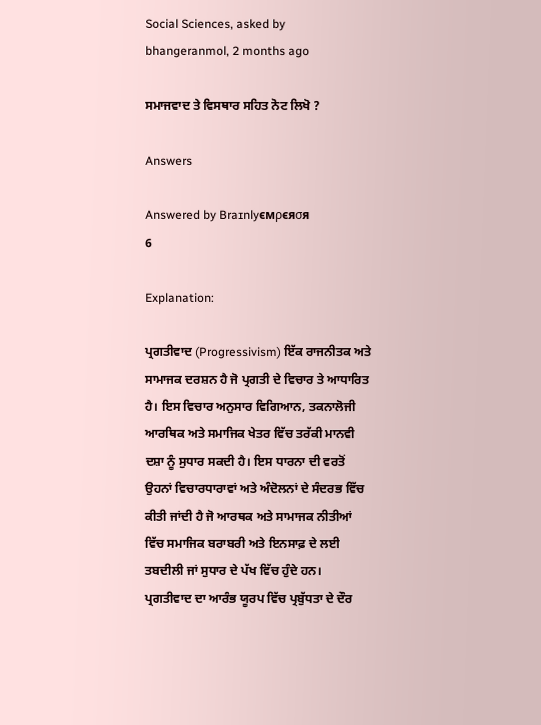Social Sciences, asked by bhangeranmol, 2 months ago

ਸਮਾਜਵਾਦ ਤੇ ਵਿਸਥਾਰ ਸਹਿਤ ਨੋਟ ਲਿਖੋ ?

Answers

Answered by Braɪnlyємρєяσя
6

Explanation:

ਪ੍ਰਗਤੀਵਾਦ (Progressivism) ਇੱਕ ਰਾਜਨੀਤਕ ਅਤੇ ਸਾਮਾਜਕ ਦਰਸ਼ਨ ਹੈ ਜੋ ਪ੍ਰਗਤੀ ਦੇ ਵਿਚਾਰ ਤੇ ਆਧਾਰਿਤ ਹੈ। ਇਸ ਵਿਚਾਰ ਅਨੁਸਾਰ ਵਿਗਿਆਨ, ਤਕਨਾਲੋਜੀ ਆਰਥਿਕ ਅਤੇ ਸਮਾਜਿਕ ਖੇਤਰ ਵਿੱਚ ਤਰੱਕੀ ਮਾਨਵੀ ਦਸ਼ਾ ਨੂੰ ਸੁਧਾਰ ਸਕਦੀ ਹੈ। ਇਸ ਧਾਰਨਾ ਦੀ ਵਰਤੋਂ ਉਹਨਾਂ ਵਿਚਾਰਧਾਰਾਵਾਂ ਅਤੇ ਅੰਦੋਲਨਾਂ ਦੇ ਸੰਦਰਭ ਵਿੱਚ ਕੀਤੀ ਜਾਂਦੀ ਹੈ ਜੋ ਆਰਥਕ ਅਤੇ ਸਾਮਾਜਕ ਨੀਤੀਆਂ ਵਿੱਚ ਸਮਾਜਿਕ ਬਰਾਬਰੀ ਅਤੇ ਇਨਸਾਫ਼ ਦੇ ਲਈ ਤਬਦੀਲੀ ਜਾਂ ਸੁਧਾਰ ਦੇ ਪੱਖ ਵਿੱਚ ਹੁੰਦੇ ਹਨ। ਪ੍ਰਗਤੀਵਾਦ ਦਾ ਆਰੰਭ ਯੂਰਪ ਵਿੱਚ ਪ੍ਰਬੁੱਧਤਾ ਦੇ ਦੌਰ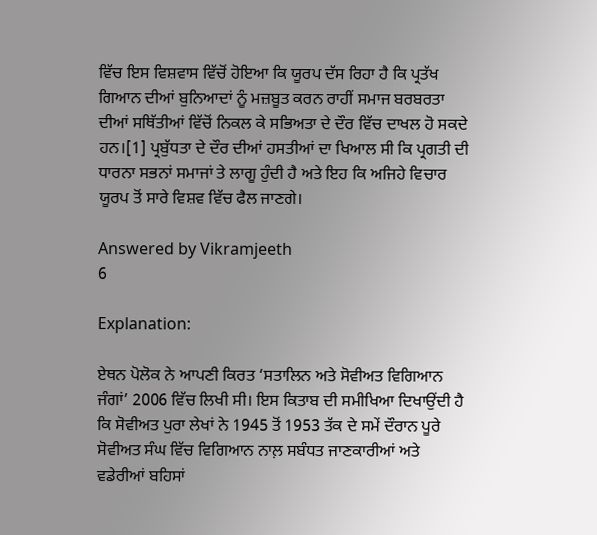ਵਿੱਚ ਇਸ ਵਿਸ਼ਵਾਸ ਵਿੱਚੋਂ ਹੋਇਆ ਕਿ ਯੂਰਪ ਦੱਸ ਰਿਹਾ ਹੈ ਕਿ ਪ੍ਰਤੱਖ ਗਿਆਨ ਦੀਆਂ ਬੁਨਿਆਦਾਂ ਨੂੰ ਮਜ਼ਬੂਤ ਕਰਨ ਰਾਹੀਂ ਸਮਾਜ ਬਰਬਰਤਾ ਦੀਆਂ ਸਥਿੱਤੀਆਂ ਵਿੱਚੋਂ ਨਿਕਲ ਕੇ ਸਭਿਅਤਾ ਦੇ ਦੌਰ ਵਿੱਚ ਦਾਖਲ ਹੋ ਸਕਦੇ ਹਨ।[1] ਪ੍ਰਬੁੱਧਤਾ ਦੇ ਦੌਰ ਦੀਆਂ ਹਸਤੀਆਂ ਦਾ ਖਿਆਲ ਸੀ ਕਿ ਪ੍ਰਗਤੀ ਦੀ ਧਾਰਨਾ ਸਭਨਾਂ ਸਮਾਜਾਂ ਤੇ ਲਾਗੂ ਹੁੰਦੀ ਹੈ ਅਤੇ ਇਹ ਕਿ ਅਜਿਹੇ ਵਿਚਾਰ ਯੂਰਪ ਤੋਂ ਸਾਰੇ ਵਿਸ਼ਵ ਵਿੱਚ ਫੈਲ ਜਾਣਗੇ।

Answered by Vikramjeeth
6

Explanation:

ਏਥਨ ਪੋਲੋਕ ਨੇ ਆਪਣੀ ਕਿਰਤ ‘ਸਤਾਲਿਨ ਅਤੇ ਸੋਵੀਅਤ ਵਿਗਿਆਨ ਜੰਗਾਂ’ 2006 ਵਿੱਚ ਲਿਖੀ ਸੀ। ਇਸ ਕਿਤਾਬ ਦੀ ਸਮੀਖਿਆ ਦਿਖਾਉਂਦੀ ਹੈ ਕਿ ਸੋਵੀਅਤ ਪੁਰਾ ਲੇਖਾਂ ਨੇ 1945 ਤੋਂ 1953 ਤੱਕ ਦੇ ਸਮੇਂ ਦੌਰਾਨ ਪੂਰੇ ਸੋਵੀਅਤ ਸੰਘ ਵਿੱਚ ਵਿਗਿਆਨ ਨਾਲ਼ ਸਬੰਧਤ ਜਾਣਕਾਰੀਆਂ ਅਤੇ ਵਡੇਰੀਆਂ ਬਹਿਸਾਂ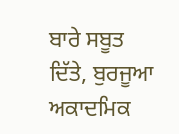ਬਾਰੇ ਸਬੂਤ ਦਿੱਤੇ, ਬੁਰਜੂਆ ਅਕਾਦਮਿਕ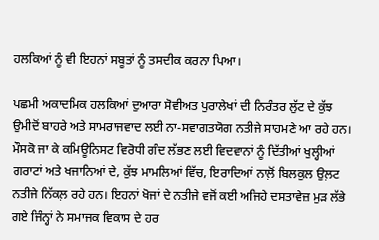ਹਲਕਿਆਂ ਨੂੰ ਵੀ ਇਹਨਾਂ ਸਬੂਤਾਂ ਨੂੰ ਤਸਦੀਕ ਕਰਨਾ ਪਿਆ।

ਪਛਮੀ ਅਕਾਦਮਿਕ ਹਲਕਿਆਂ ਦੁਆਰਾ ਸੋਵੀਅਤ ਪੁਰਾਲੇਖਾਂ ਦੀ ਨਿਰੰਤਰ ਲੁੱਟ ਦੇ ਕੁੱਝ ਉਮੀਦੋਂ ਬਾਹਰੇ ਅਤੇ ਸਾਮਰਾਜਵਾਦ ਲਈ ਨਾ-ਸਵਾਗਤਯੋਗ ਨਤੀਜੇ ਸਾਹਮਣੇ ਆ ਰਹੇ ਹਨ। ਮੌਸਕੋ ਜਾ ਕੇ ਕਮਿਊਨਿਸਟ ਵਿਰੋਧੀ ਗੰਦ ਲੱਭਣ ਲਈ ਵਿਦਵਾਨਾਂ ਨੂੰ ਦਿੱਤੀਆਂ ਖੁਲ੍ਹੀਆਂ ਗਰਾਟਾਂ ਅਤੇ ਖਜਾਨਿਆਂ ਦੇ, ਕੁੱਝ ਮਾਮਲਿਆਂ ਵਿੱਚ, ਇਰਾਦਿਆਂ ਨਾਲ਼ੋਂ ਬਿਲਕੁਲ ਉਲ਼ਟ ਨਤੀਜੇ ਨਿੱਕਲ਼ ਰਹੇ ਹਨ। ਇਹਨਾਂ ਖੋਜਾਂ ਦੇ ਨਤੀਜੇ ਵਜੋਂ ਕਈ ਅਜਿਹੇ ਦਸਤਾਵੇਜ਼ ਮੁੜ ਲੱਭੇ ਗਏ ਜਿੰਨ੍ਹਾਂ ਨੇ ਸਮਾਜਕ ਵਿਕਾਸ ਦੇ ਹਰ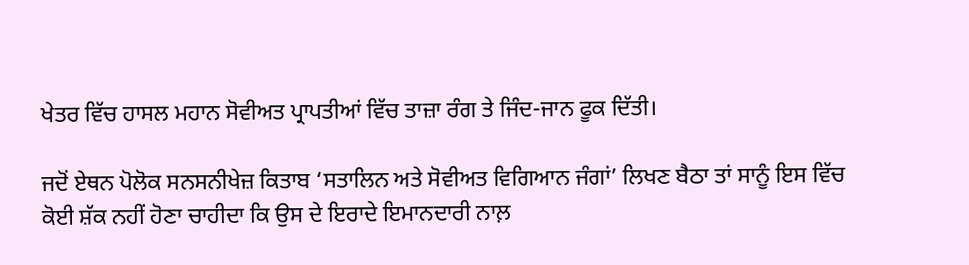ਖੇਤਰ ਵਿੱਚ ਹਾਸਲ ਮਹਾਨ ਸੋਵੀਅਤ ਪ੍ਰਾਪਤੀਆਂ ਵਿੱਚ ਤਾਜ਼ਾ ਰੰਗ ਤੇ ਜਿੰਦ-ਜਾਨ ਫੂਕ ਦਿੱਤੀ।

ਜਦੋਂ ਏਥਨ ਪੋਲੋਕ ਸਨਸਨੀਖੇਜ਼ ਕਿਤਾਬ ‘ਸਤਾਲਿਨ ਅਤੇ ਸੋਵੀਅਤ ਵਿਗਿਆਨ ਜੰਗਾਂ’ ਲਿਖਣ ਬੈਠਾ ਤਾਂ ਸਾਨੂੰ ਇਸ ਵਿੱਚ ਕੋਈ ਸ਼ੱਕ ਨਹੀਂ ਹੋਣਾ ਚਾਹੀਦਾ ਕਿ ਉਸ ਦੇ ਇਰਾਦੇ ਇਮਾਨਦਾਰੀ ਨਾਲ਼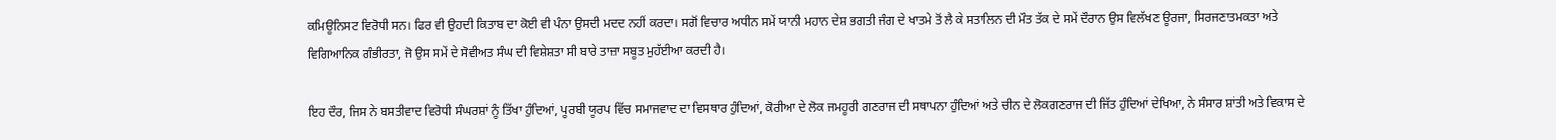ਕਮਿਊਨਿਸਟ ਵਿਰੋਧੀ ਸਨ। ਫਿਰ ਵੀ ਉਹਦੀ ਕਿਤਾਬ ਦਾ ਕੋਈ ਵੀ ਪੰਨਾ ਉਸਦੀ ਮਦਦ ਨਹੀਂ ਕਰਦਾ। ਸਗੋਂ ਵਿਚਾਰ ਅਧੀਨ ਸਮੇਂ ਯਾਨੀ ਮਹਾਨ ਦੇਸ਼ ਭਗਤੀ ਜੰਗ ਦੇ ਖਾਤਮੇ ਤੋਂ ਲੈ ਕੇ ਸਤਾਲਿਨ ਦੀ ਮੌਤ ਤੱਕ ਦੇ ਸਮੇਂ ਦੌਰਾਨ ਉਸ ਵਿਲੱਖਣ ਊਰਜਾ, ਸਿਰਜਣਾਤਮਕਤਾ ਅਤੇ ਵਿਗਿਆਨਿਕ ਗੰਭੀਰਤਾ, ਜੋ ਉਸ ਸਮੇਂ ਦੇ ਸੋਵੀਅਤ ਸੰਘ ਦੀ ਵਿਸ਼ੇਸ਼ਤਾ ਸੀ ਬਾਰੇ ਤਾਜ਼ਾ ਸਬੂਤ ਮੁਹੱਈਆ ਕਰਦੀ ਹੈ।

ਇਹ ਦੌਰ, ਜਿਸ ਨੇ ਬਸਤੀਵਾਦ ਵਿਰੋਧੀ ਸੰਘਰਸ਼ਾਂ ਨੂੰ ਤਿੱਖਾ ਹੁੰਦਿਆਂ, ਪੂਰਬੀ ਯੂਰਪ ਵਿੱਚ ਸਮਾਜਵਾਦ ਦਾ ਵਿਸਥਾਰ ਹੁੰਦਿਆਂ, ਕੋਰੀਆ ਦੇ ਲੋਕ ਜਮਹੂਰੀ ਗਣਰਾਜ ਦੀ ਸਥਾਪਨਾ ਹੁੰਦਿਆਂ ਅਤੇ ਚੀਨ ਦੇ ਲੋਕਗਣਰਾਜ ਦੀ ਜਿੱਤ ਹੁੰਦਿਆਂ ਦੇਖਿਆ, ਨੇ ਸੰਸਾਰ ਸ਼ਾਂਤੀ ਅਤੇ ਵਿਕਾਸ ਦੇ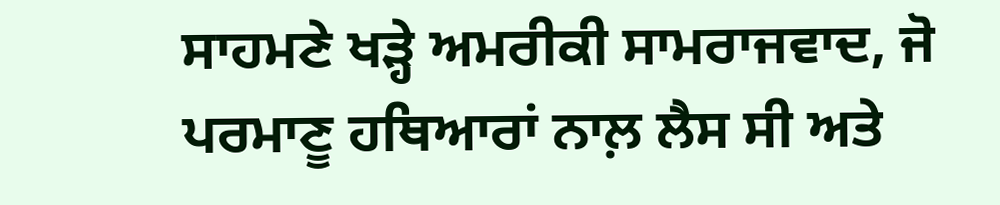ਸਾਹਮਣੇ ਖੜ੍ਹੇ ਅਮਰੀਕੀ ਸਾਮਰਾਜਵਾਦ, ਜੋ ਪਰਮਾਣੂ ਹਥਿਆਰਾਂ ਨਾਲ਼ ਲੈਸ ਸੀ ਅਤੇ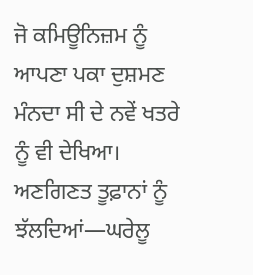ਜੋ ਕਮਿਊਨਿਜ਼ਮ ਨੂੰ ਆਪਣਾ ਪਕਾ ਦੁਸ਼ਮਣ ਮੰਨਦਾ ਸੀ ਦੇ ਨਵੇਂ ਖਤਰੇ ਨੂੰ ਵੀ ਦੇਖਿਆ। ਅਣਗਿਣਤ ਤੂਫ਼ਾਨਾਂ ਨੂੰ ਝੱਲਦਿਆਂ—ਘਰੇਲੂ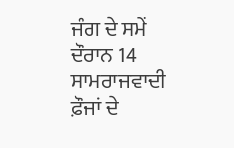ਜੰਗ ਦੇ ਸਮੇਂ ਦੌਰਾਨ 14 ਸਾਮਰਾਜਵਾਦੀ ਫ਼ੌਜਾਂ ਦੇ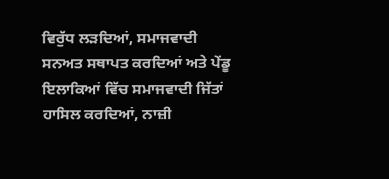ਵਿਰੁੱਧ ਲੜਦਿਆਂ, ਸਮਾਜਵਾਦੀ ਸਨਅਤ ਸਥਾਪਤ ਕਰਦਿਆਂ ਅਤੇ ਪੇਂਡੂ ਇਲਾਕਿਆਂ ਵਿੱਚ ਸਮਾਜਵਾਦੀ ਜਿੱਤਾਂ ਹਾਸਿਲ ਕਰਦਿਆਂ, ਨਾਜ਼ੀ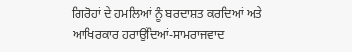ਗਿਰੋਹਾਂ ਦੇ ਹਮਲਿਆਂ ਨੂੰ ਬਰਦਾਸ਼ਤ ਕਰਦਿਆਂ ਅਤੇ ਆਖਿਰਕਾਰ ਹਰਾਉਂਦਿਆਂ-ਸਾਮਰਾਜਵਾਦ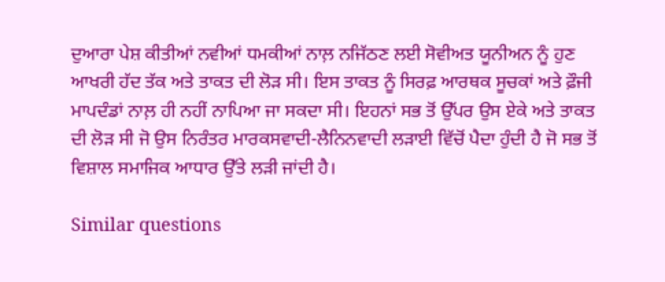ਦੁਆਰਾ ਪੇਸ਼ ਕੀਤੀਆਂ ਨਵੀਆਂ ਧਮਕੀਆਂ ਨਾਲ਼ ਨਜਿੱਠਣ ਲਈ ਸੋਵੀਅਤ ਯੂਨੀਅਨ ਨੂੰ ਹੁਣ ਆਖਰੀ ਹੱਦ ਤੱਕ ਅਤੇ ਤਾਕਤ ਦੀ ਲੋੜ ਸੀ। ਇਸ ਤਾਕਤ ਨੂੰ ਸਿਰਫ਼ ਆਰਥਕ ਸੂਚਕਾਂ ਅਤੇ ਫ਼ੌਜੀ ਮਾਪਦੰਡਾਂ ਨਾਲ਼ ਹੀ ਨਹੀਂ ਨਾਪਿਆ ਜਾ ਸਕਦਾ ਸੀ। ਇਹਨਾਂ ਸਭ ਤੋਂ ਉੱਪਰ ਉਸ ਏਕੇ ਅਤੇ ਤਾਕਤ ਦੀ ਲੋੜ ਸੀ ਜੋ ਉਸ ਨਿਰੰਤਰ ਮਾਰਕਸਵਾਦੀ-ਲੈਨਿਨਵਾਦੀ ਲੜਾਈ ਵਿੱਚੋਂ ਪੈਦਾ ਹੁੰਦੀ ਹੈ ਜੋ ਸਭ ਤੋਂ ਵਿਸ਼ਾਲ ਸਮਾਜਿਕ ਆਧਾਰ ਉੱਤੇ ਲੜੀ ਜਾਂਦੀ ਹੈ।

Similar questions